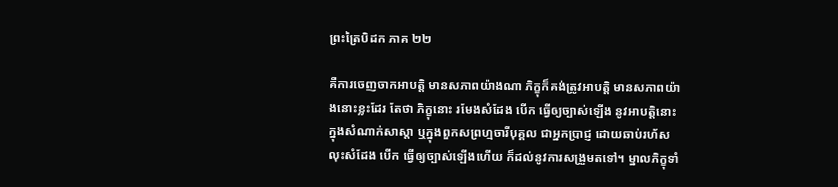ព្រះត្រៃបិដក ភាគ ២២

គឺការចេញចាកអាបត្តិ មានសភាពយ៉ាងណា ភិក្ខុក៏គង់ត្រូវអាបត្តិ មានសភាពយ៉ាងនោះខ្លះដែរ តែថា ភិក្ខុនោះ រមែងសំដែង បើក ធ្វើឲ្យច្បាស់ឡើង នូវអាបត្តិនោះ ក្នុងសំណាក់សាស្តា ឬក្នុងពួកសព្រហ្មចារីបុគ្គល ជាអ្នកប្រាជ្ញ ដោយឆាប់រហ័ស លុះសំដែង បើក ធ្វើឲ្យច្បាស់ឡើងហើយ ក៏ដល់នូវការសង្រួមតទៅ។ ម្នាលភិក្ខុទាំ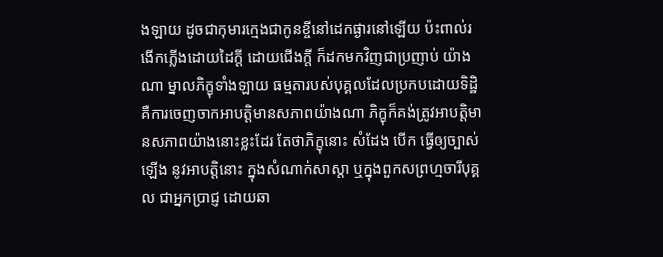ងឡាយ ដូចជាកុមារក្មេងជាកូនខ្ចីនៅដេកផ្ងារនៅឡើយ ប៉ះពាល់រងើកភ្លើងដោយដៃក្តី ដោយជើងក្តី ក៏ដកមកវិញជាប្រញាប់ យ៉ាងណា ម្នាលភិក្ខុទាំងឡាយ ធម្មតារបស់បុគ្គលដែលប្រកបដោយទិដ្ឋិ គឺការចេញចាកអាបត្តិមានសភាពយ៉ាងណា ភិក្ខុក៏គង់ត្រូវអាបត្តិមានសភាពយ៉ាងនោះខ្លះដែរ តែថាភិក្ខុនោះ សំដែង បើក ធ្វើឲ្យច្បាស់ឡើង នូវអាបត្តិនោះ ក្នុងសំណាក់សាស្តា ឬក្នុងពួកសព្រហ្មចារីបុគ្គល ជាអ្នកប្រាជ្ញ ដោយឆា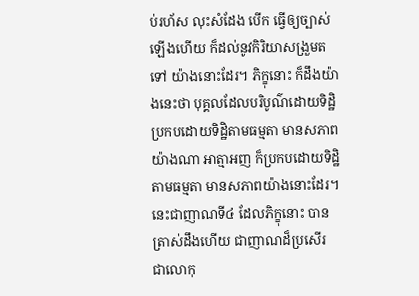ប់រហ័ស លុះសំដែង បើក ធ្វើឲ្យច្បាស់ឡើងហើយ ក៏ដល់នូវកិរិយាសង្រួមតទៅ យ៉ាងនោះដែរ។ ភិក្ខុនោះ ក៏ដឹងយ៉ាងនេះថា បុគ្គលដែលបរិបូណ៌ដោយទិដ្ឋិ ប្រកបដោយទិដ្ឋិតាមធម្មតា មានសភាពយ៉ាងណា អាត្មាអញ ក៏ប្រកបដោយទិដ្ឋិ តាមធម្មតា មានសភាពយ៉ាងនោះដែរ។ នេះជាញាណទី៤ ដែលភិក្ខុនោះ បានត្រាស់ដឹងហើយ ជាញាណដ៏ប្រសើរ ជាលោកុ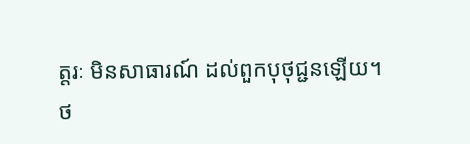ត្តរៈ មិនសាធារណ៍ ដល់ពួកបុថុជ្ជនឡើយ។
ថ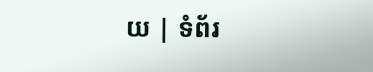យ | ទំព័រ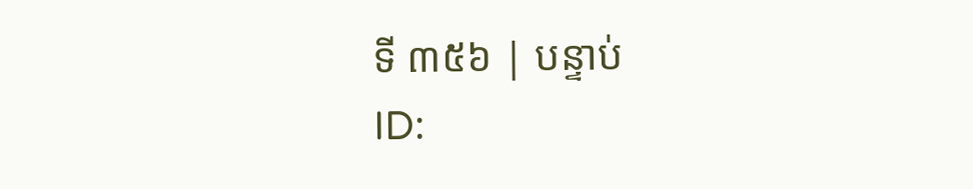ទី ៣៥៦ | បន្ទាប់
ID: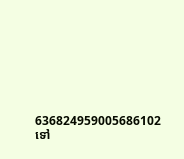636824959005686102
ទៅ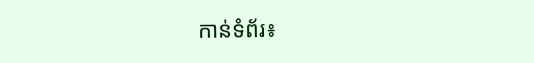កាន់ទំព័រ៖